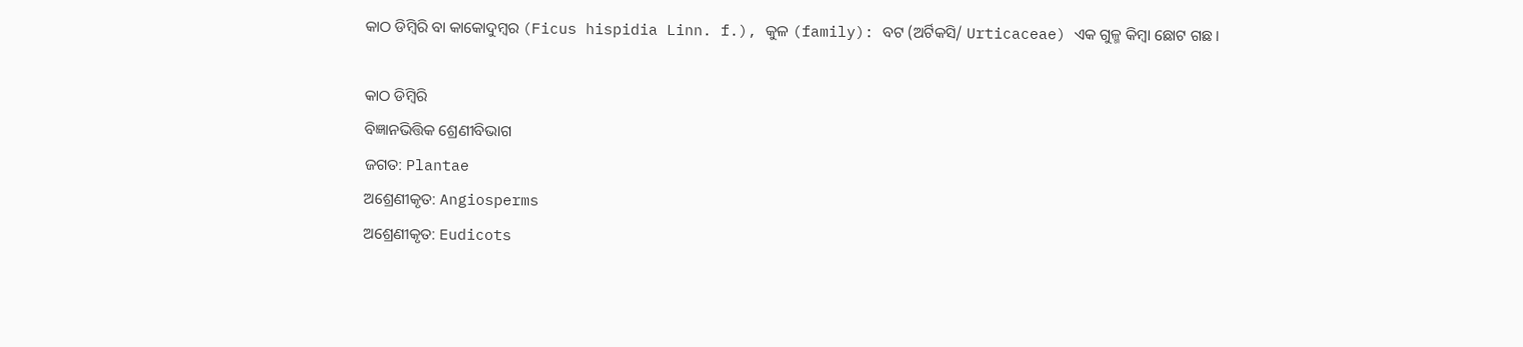କାଠ ଡିମ୍ବିରି ବା କାକୋଦୁମ୍ବର (Ficus hispidia Linn. f.), କୁଳ (family): ବଟ (ଅର୍ଟିକସି/ Urticaceae) ଏକ ଗୁଳ୍ମ କିମ୍ବା ଛୋଟ ଗଛ ।

କାଠ ଡିମ୍ବିରି
ବିଜ୍ଞାନଭିତ୍ତିକ ଶ୍ରେଣୀବିଭାଗ
ଜଗତ: Plantae
ଅଶ୍ରେଣୀକୃତ: Angiosperms
ଅଶ୍ରେଣୀକୃତ: Eudicots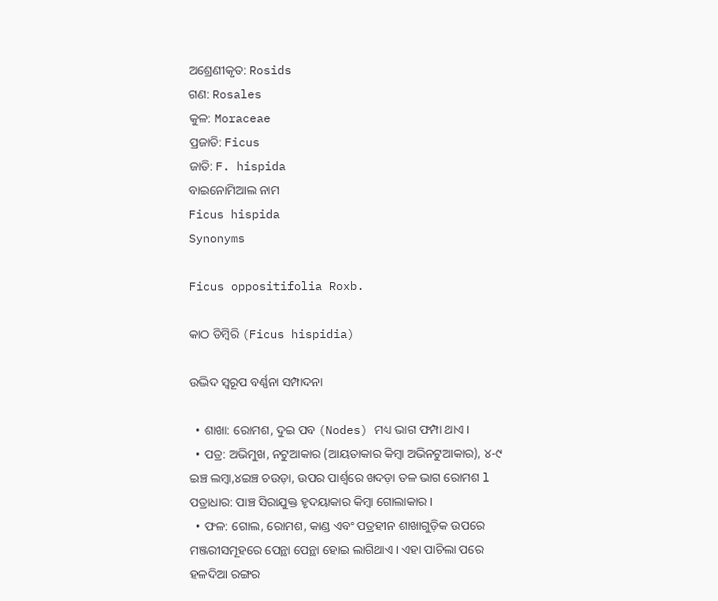ଅଶ୍ରେଣୀକୃତ: Rosids
ଗଣ: Rosales
କୁଳ: Moraceae
ପ୍ରଜାତି: Ficus
ଜାତି: F. hispida
ବାଇନୋମିଆଲ ନାମ
Ficus hispida
Synonyms

Ficus oppositifolia Roxb.

କାଠ ଡିମ୍ବିରି (Ficus hispidia)

ଉଦ୍ଭିଦ ସ୍ୱରୂପ ବର୍ଣ୍ଣନା ସମ୍ପାଦନା

  • ଶାଖା: ରୋମଶ, ଦୁଇ ପବ (Nodes) ମଧ୍ୟ ଭାଗ ଫମ୍ପା ଥାଏ ।
  • ପତ୍ର: ଅଭିମୁଖ, ନଟୁଆକାର (ଆୟତାକାର କିମ୍ବା ଅଭିନଟୁଆକାର), ୪-୯ ଇଞ୍ଚ ଲମ୍ବା,୪ଇଞ୍ଚ ଚଉଡ଼ା, ଉପର ପାର୍ଶ୍ୱରେ ଖଦଡ଼ା ତଳ ଭାଗ ରୋମଶ l
ପତ୍ରାଧାର: ପାଞ୍ଚ ସିରାଯୁକ୍ତ ହୃଦୟାକାର କିମ୍ବା ଗୋଲାକାର ।
  • ଫଳ: ଗୋଲ, ରୋମଶ, କାଣ୍ଡ ଏବଂ ପତ୍ରହୀନ ଶାଖାଗୁଡ଼ିକ ଉପରେ ମଞ୍ଜରୀସମୂହରେ ପେନ୍ଥା ପେନ୍ଥା ହୋଇ ଲାଗିଥାଏ । ଏହା ପାଚିଲା ପରେ ହଳଦିଆ ରଙ୍ଗର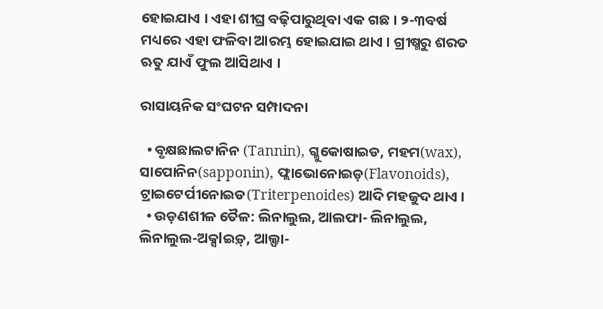ହୋଇଯାଏ । ଏହା ଶୀଘ୍ର ବଢ଼ିପାରୁଥିବା ଏକ ଗଛ । ୨-୩ବର୍ଷ ମଧ୍ୟରେ ଏହା ଫଳିବା ଆରମ୍ଭ ହୋଇଯାଇ ଥାଏ । ଗ୍ରୀଷ୍ମରୁ ଶରତ ଋତୁ ଯାଏଁ ଫୁଲ ଆସିଥାଏ ।

ରାସାୟନିକ ସଂଘଟନ ସମ୍ପାଦନା

  • ବୃକ୍ଷଛାଲଟାନିନ (Tannin), ଗ୍ଳୁକୋଷାଇଡ, ମହମ(wax), ସାପୋନିନ(sapponin), ଫ୍ଲାଭୋନୋଇଡ଼(Flavonoids), ଟ୍ରାଇଟେର୍ପୀନୋଇଡ(Triterpenoides) ଆଦି ମହଜୁଦ ଥାଏ ।
  • ଉଡ଼ଣଶୀଳ ତୈଳ: ଲିନାଲୁଲ, ଆଲଫା- ଲିନାଲୁଲ, ଲିନାଲୁଲ-ଅକ୍ସlଇଡ଼୍, ଆଲ୍ଫା-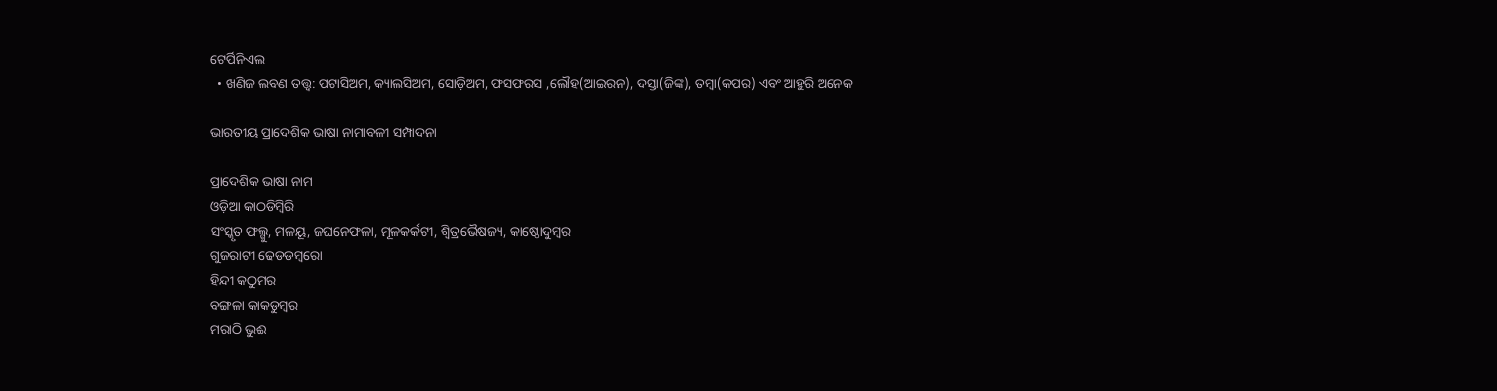ଟେର୍ପିନିଏଲ
  • ଖଣିଜ ଲବଣ ତତ୍ତ୍ୱ: ପଟାସିଅମ, କ୍ୟାଲସିଅମ, ସୋଡ଼ିଅମ, ଫସଫରସ ,ଲୌହ‍‍(ଆଇରନ), ଦସ୍ତା(ଜିଙ୍କ), ତମ୍ବା(କପର) ଏବଂ ଆହୁରି ଅନେକ

ଭାରତୀୟ ପ୍ରାଦେଶିକ ଭାଷା ନାମାବଳୀ ସମ୍ପାଦନା

ପ୍ରାଦେଶିକ ଭାଷା ନାମ
ଓଡ଼ିଆ କାଠଡିମ୍ବିରି
ସଂସ୍କୃତ ଫଲ୍ଗୁ, ମଳୟୂ, ଜଘନେଫଳା, ମୂଳକର୍କଟୀ, ଶ୍ୱିତ୍ରଭୈଷଜ୍ୟ, କାଷ୍ଠୋଦୁମ୍ବର
ଗୁଜରାଟୀ ଢେଡଡମ୍ବରୋ
ହିନ୍ଦୀ କଠୁମର
ବଙ୍ଗଳା କାକଡୁମ୍ବର
ମରାଠି ଭୁଈ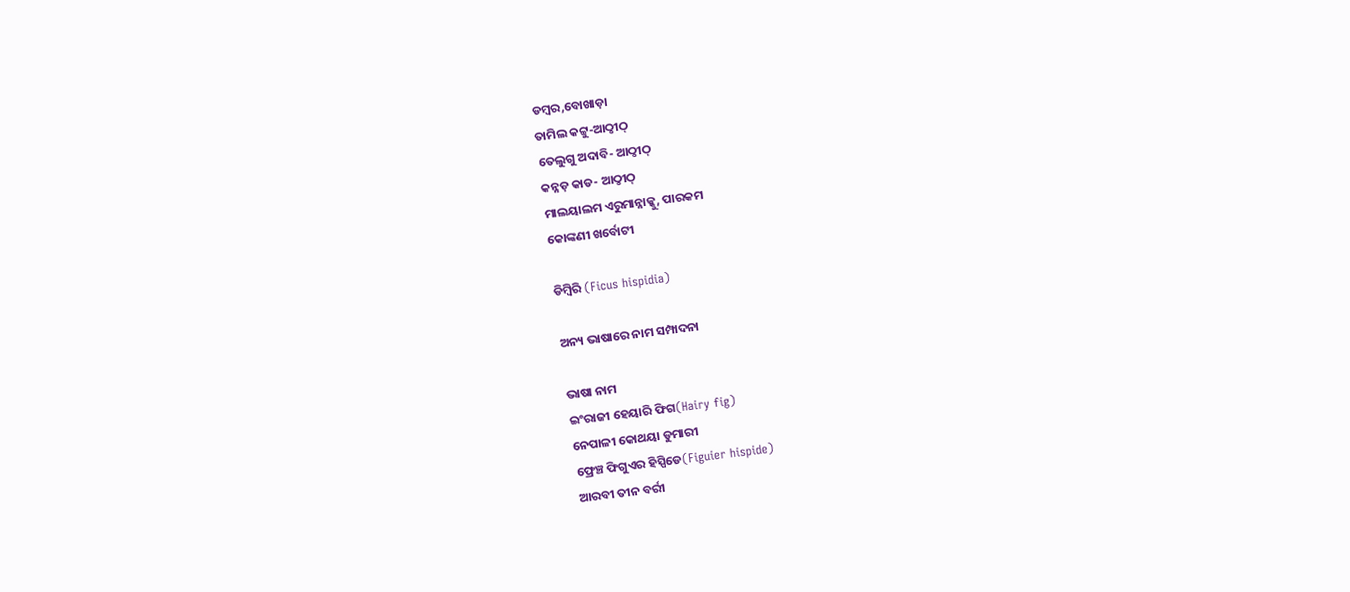ଡମ୍ବର,ବୋଖାଡ଼ା
ତାମିଲ କଟ୍ଟୁ-ଆଠ୍ଠୀଠ୍
ତେଲୁଗୁ ଅଦାବି- ଆଠ୍ଠୀଠ୍
କନ୍ନଡ଼ କାଡ- ଆଠ୍ଠୀଠ୍
ମାଲୟାଲମ ଏରୁମାନ୍ନାକ୍କୁ, ପାରକମ
କୋଙ୍କଣୀ ଖର୍ବୋଟୀ

ଡିମ୍ବିରି (Ficus hispidia)

ଅନ୍ୟ ଭାଷାରେ ନାମ ସମ୍ପାଦନା

ଭାଷା ନାମ
ଇଂରାଜୀ ହେୟାରି ଫିଗ(Hairy fig)
ନେପାଳୀ କୋଥୟା ଡୁମାରୀ
ଫ୍ରେଞ୍ଚ ଫିଗୁଏର ହିସ୍ପିଡେ(Figuier hispide)
ଆରବୀ ତୀନ ବର୍ରୀ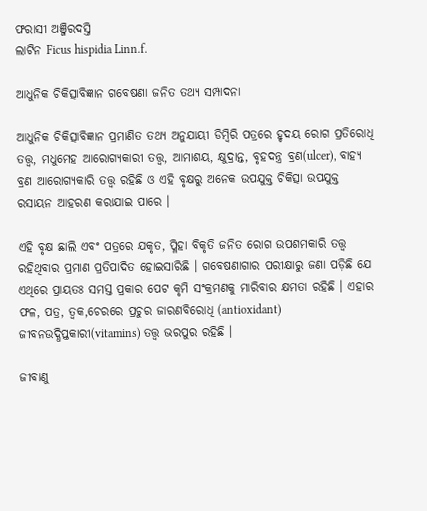ଫରାସୀ ଅଞ୍ଜିରଦସ୍ତି
ଲାଟିନ Ficus hispidia Linn.f.

ଆଧୁନିକ ଚିକିତ୍ସାବିଜ୍ଞାନ ଗବେଷଣା ଜନିତ ତଥ୍ୟ ସମ୍ପାଦନା

ଆଧୁନିକ ଚିକିତ୍ସାବିଜ୍ଞାନ ପ୍ରମାଣିତ ତଥ୍ୟ ଅନୁଯାୟୀ ଡିମ୍ବିରି ପତ୍ରରେ ହୃଦୟ ରୋଗ ପ୍ରତିରୋଧି ତତ୍ତ୍ୱ, ମଧୁମେହ ଆରୋଗ୍ୟକାରୀ ତତ୍ତ୍ୱ, ଆମାଶୟ, କ୍ଷୁଦ୍ରାନ୍ତ, ବୃହଦନ୍ତ୍ର ବ୍ରଣ(ulcer), ବାହ୍ୟ ବ୍ରଣ ଆରୋଗ୍ୟକାରି ତତ୍ତ୍ୱ ରହିଛି ଓ ଏହି ବୃକ୍ଷରୁ ଅନେକ ଉପଯୁକ୍ତ ଚିକିତ୍ସା ଉପଯୁକ୍ତ ରସାୟନ ଆହରଣ କରାଯାଇ ପାରେ ।

ଏହି ବୃକ୍ଷ ଛାଲି ଏବଂ ପତ୍ରରେ ଯକୃତ, ପ୍ଳିହା ବିକୃତି ଜନିତ ରୋଗ ଉପଶମକାରି ତତ୍ତ୍ୱ ରହିଥିବାର ପ୍ରମାଣ ପ୍ରତିପାଦିତ ହୋଇସାରିଛି । ଗବେଷଣାଗାର ପରୀକ୍ଷାରୁ ଜଣା ପଡ଼ିଛି ଯେ ଏଥିରେ ପ୍ରାୟତଃ ସମସ୍ତ ପ୍ରକାର ପେଟ କୃମି ସଂକ୍ରମଣକୁ ମାରିବାର କ୍ଷମତା ରହିଛି । ଏହାର ଫଳ, ପତ୍ର, ତ୍ୱକ,ଚେରରେ ପ୍ରଚୁର ଜାରଣବିରୋଧି (antioxidant) ଜୀବନଉଦ୍ଧିପ୍ତକାରୀ(vitamins) ତତ୍ତ୍ୱ ଭରପୁର ରହିଛି ।

ଜୀବାଣୁ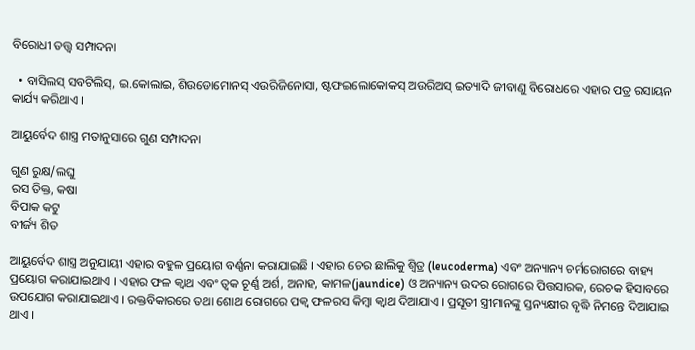ବିରୋଧୀ ତତ୍ତ୍ୱ ସମ୍ପାଦନା

  • ବାସିଲସ୍ ସବଟିଲିସ୍, ଇ.କୋଲାଇ, ଶିଉଡୋମୋନସ୍ ଏଉରିଜିନୋସା, ଷ୍ଟଫଇଲୋକୋକସ୍ ଅଉରିଅସ୍ ଇତ୍ୟାଦି ଜୀବାଣୁ ବିରୋଧରେ ଏହାର ପତ୍ର ରସାୟନ କାର୍ଯ୍ୟ କରିଥାଏ ।

ଆୟୁର୍ବେଦ ଶାସ୍ତ୍ର ମତାନୁସାରେ ଗୁଣ ସମ୍ପାଦନା

ଗୁଣ ରୁକ୍ଷ/ଲଘୁ
ରସ ତିକ୍ତ, କଷା
ବିପାକ କଟୁ
ବୀର୍ଜ୍ୟ ଶିତ

ଆୟୁର୍ବେଦ ଶାସ୍ତ୍ର ଅନୁଯାୟୀ ଏହାର ବହୁଳ ପ୍ରୟୋଗ ବର୍ଣ୍ଣନା କରାଯାଇଛି । ଏହାର ଚେର ଛାଲିକୁ ଶ୍ୱିତ୍ର (leucoderma) ଏବଂ ଅନ୍ୟାନ୍ୟ ଚର୍ମରୋଗରେ ବାହ୍ୟ ପ୍ରୟୋଗ କରାଯାଇଥାଏ । ଏହାର ଫଳ କ୍ୱାଥ ଏବଂ ତ୍ୱକ ଚୂର୍ଣ୍ଣ ଅର୍ଶ, ଅନାହ, କାମଳ(jaundice) ଓ ଅନ୍ୟାନ୍ୟ ଉଦର ରୋଗରେ ପିତ୍ତସାରକ, ରେଚକ ହିସାବରେ ଉପଯୋଗ କରାଯାଇଥାଏ । ରକ୍ତବିକାରରେ ତଥା ଶୋଥ ରୋଗରେ ପକ୍ୱ ଫଳରସ କିମ୍ବା କ୍ୱାଥ ଦିଆଯାଏ । ପ୍ରସୂତୀ ସ୍ତ୍ରୀମାନଙ୍କୁ ସ୍ତନ୍ୟକ୍ଷୀର ବୃଦ୍ଧି ନିମନ୍ତେ ଦିଆଯାଇ ଥାଏ ।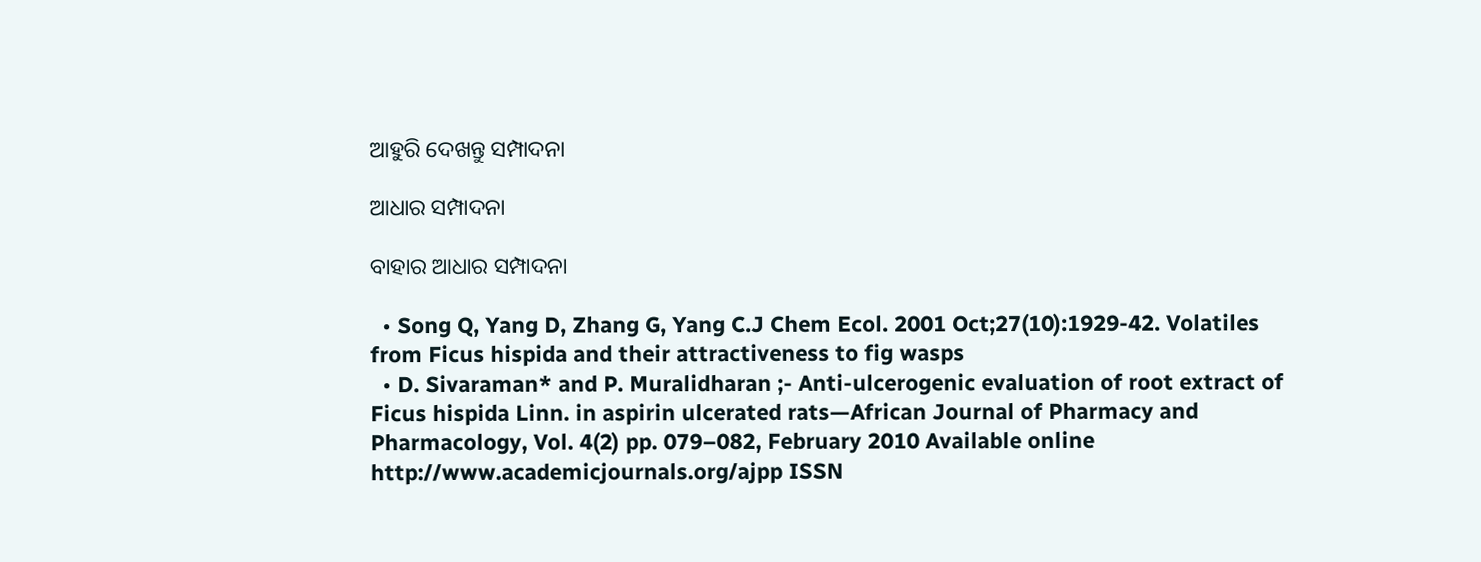ଆହୁରି ଦେଖନ୍ତୁ ସମ୍ପାଦନା

ଆଧାର ସମ୍ପାଦନା

ବାହାର ଆଧାର ସମ୍ପାଦନା

  • Song Q, Yang D, Zhang G, Yang C.J Chem Ecol. 2001 Oct;27(10):1929-42. Volatiles from Ficus hispida and their attractiveness to fig wasps
  • D. Sivaraman* and P. Muralidharan ;- Anti-ulcerogenic evaluation of root extract of Ficus hispida Linn. in aspirin ulcerated rats—African Journal of Pharmacy and Pharmacology, Vol. 4(2) pp. 079–082, February 2010 Available online http://www.academicjournals.org/ajpp ISSN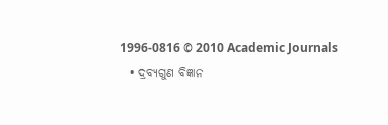1996-0816 © 2010 Academic Journals
  • ଦ୍ରବ୍ୟଗୁଣ ବିଜ୍ଞାନ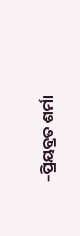–ପ୍ରିୟବ୍ରତ ଶର୍ମା